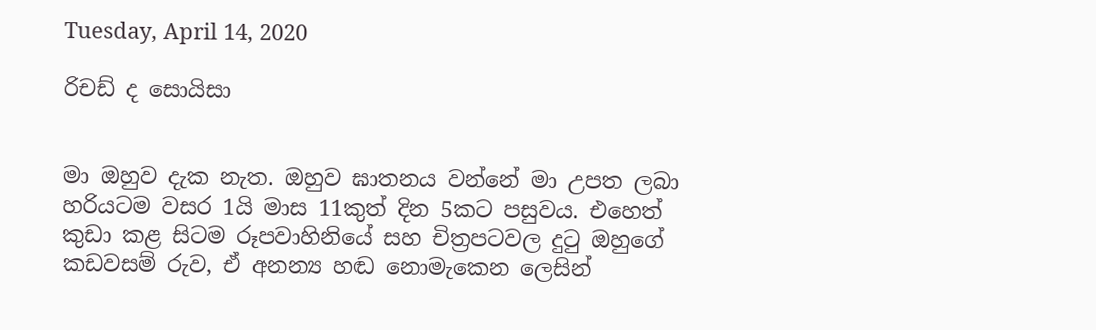Tuesday, April 14, 2020

රිචඩ් ද සොයිසා


මා ඔහුව දැක නැත. ඔහුව ඝාතනය වන්නේ මා උපත ලබා හරියටම වසර 1යි මාස 11කුත් දින 5කට පසුවය. එහෙත් කුඩා කළ සිටම රූපවාහිනියේ සහ චිත්‍රපටවල දුටු ඔහුගේ කඩවසම් රුව, ඒ අනන්‍ය හඬ නොමැකෙන ලෙසින්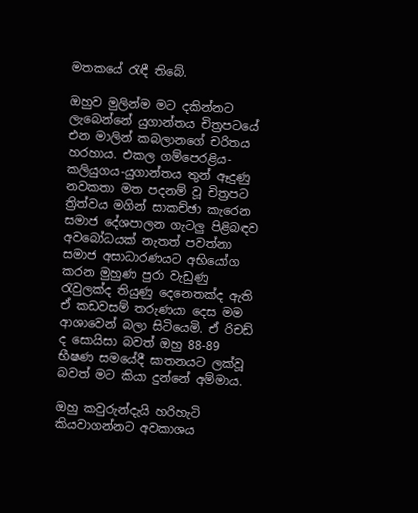මතකයේ රැඳී තිබේ.

ඔහුව මුලින්ම මට දකින්නට ලැබෙන්නේ යුගාන්තය චිත්‍රපටයේ එන මාලින් කබලානගේ චරිතය හරහාය. එකල ගම්පෙරළිය-කලියුගය-යුගාන්තය තුන් ඈදුණු නවකතා මත පදනම් වූ චිත්‍රපට ත්‍රිත්වය මගින් සාකච්ඡා කැරෙන සමාජ දේශපාලන ගැටලු පිළිබඳව අවබෝධයක් නැතත් පවත්නා සමාජ අසාධාරණයට අභියෝග කරන මුහුණ පුරා වැඩුණු රැවුලක්ද තියුණු දෙනෙතක්ද ඇති ඒ කඩවසම් තරුණයා දෙස මම ආශාවෙන් බලා සිටියෙමි. ඒ රිචඩ් ද සොයිසා බවත් ඔහු 88-89 භීෂණ සමයේදී ඝාතනයට ලක්වූ බවත් මට කියා දුන්නේ අම්මාය.

ඔහු කවුරුන්දැයි හරිහැටි කියවාගන්නට අවකාශය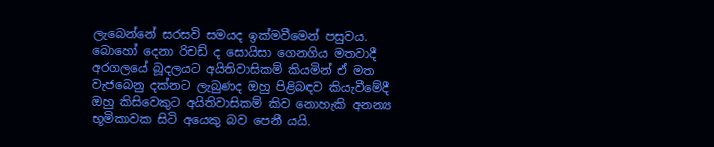ලැබෙන්නේ සරසවි සමයද ඉක්මවීමෙන් පසුවය. බොහෝ දෙනා රිචඩ් ද සොයිසා ගෙනගිය මතවාදී අරගලයේ බූදලයට අයිතිවාසිකම් කියමින් ඒ මත වැජබෙනු දක්නට ලැබුණද ඔහු පිළිබඳව කියැවීමේදී ඔහු කිසිවෙකුට අයිතිවාසිකම් කිව නොහැකි අනන්‍ය භූමිකාවක සිටි අයෙකු බව පෙනී යයි.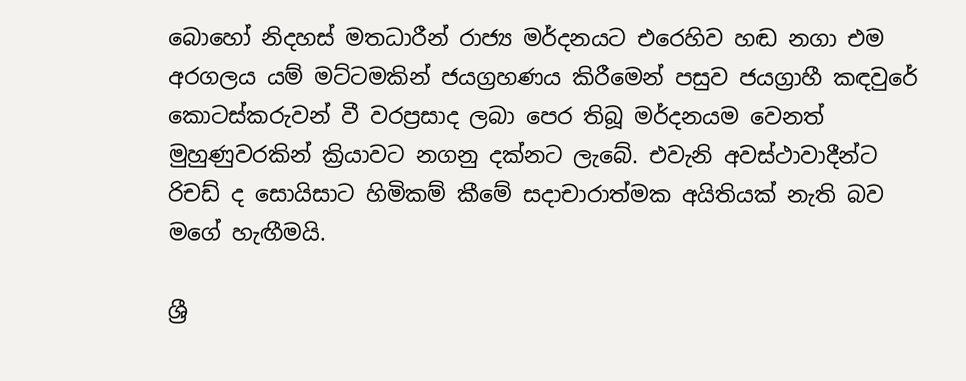බොහෝ නිදහස් මතධාරීන් රාජ්‍ය මර්දනයට එරෙහිව හඬ නගා එම අරගලය යම් මට්ටමකින් ජයග්‍රහණය කිරීමෙන් පසුව ජයග්‍රාහී කඳවුරේ කොටස්කරුවන් වී වරප්‍රසාද ලබා පෙර තිබූ මර්දනයම වෙනත් මුහුණුවරකින් ක්‍රියාවට නගනු දක්නට ලැබේ. එවැනි අවස්ථාවාදීන්ට රිචඩ් ද සොයිසාට හිමිකම් කීමේ සදාචාරාත්මක අයිතියක් නැති බව මගේ හැඟීමයි.

ශ්‍රී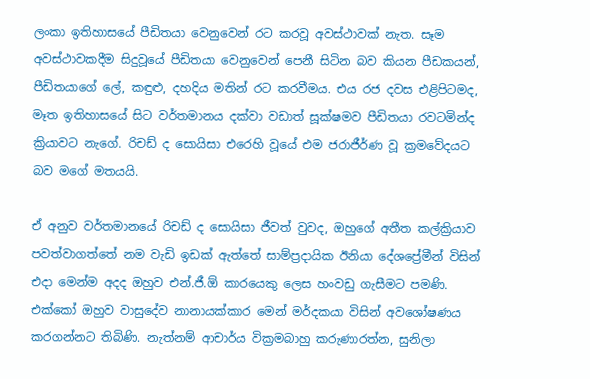ලංකා ඉතිහාසයේ පීඩිතයා වෙනුවෙන් රට කරවූ අවස්ථාවක් නැත. සෑම අවස්ථාවකදීම සිදුවූයේ පීඩිතයා වෙනුවෙන් පෙනී සිටින බව කියන පීඩකයන්, පීඩිතයාගේ ලේ, කඳුළු, දහදිය මතින් රට කරවීමය. එය රජ දවස එළිපිටමද, මෑත ඉතිහාසයේ සිට වර්තමානය දක්වා වඩාත් සූක්ෂමව පීඩිතයා රවටමින්ද ක්‍රියාවට නැගේ. රිචඩ් ද සොයිසා එරෙහි වූයේ එම ජරාජීර්ණ වූ ක්‍රමවේදයට බව මගේ මතයයි.

ඒ අනුව වර්තමානයේ රිචඩ් ද සොයිසා ජීවත් වුවද, ඔහුගේ අතීත කල්ක්‍රියාව පවත්වාගත්තේ නම වැඩි ඉඩක් ඇත්තේ සාම්ප්‍රදායික ඊනියා දේශප්‍රේමීන් විසින් එදා මෙන්ම අදද ඔහුව එන්.ජී.ඕ කාරයෙකු ලෙස හංවඩු ගැසීමට පමණි. එක්කෝ ඔහුව වාසුදේව නානායක්කාර මෙන් මර්දකයා විසින් අවශෝෂණය කරගන්නට තිබිණි. නැත්නම් ආචාර්ය වික්‍රමබාහු කරුණාරත්න, සුනිලා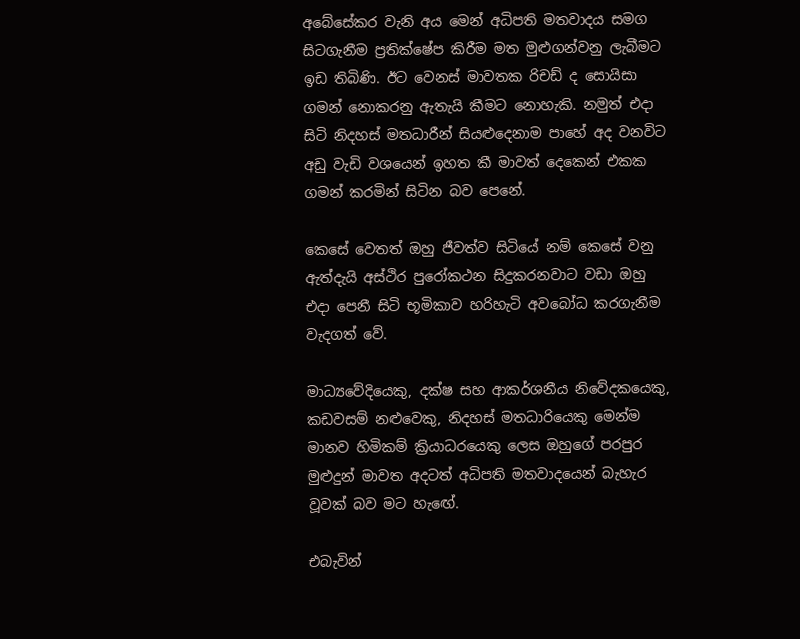අබේසේකර වැනි අය මෙන් අධිපති මතවාදය සමග සිටගැනීම ප්‍රතික්ෂේප කිරීම මත මුළුගන්වනු ලැබීමට ඉඩ තිබිණි. ඊට වෙනස් මාවතක රිචඩ් ද සොයිසා ගමන් නොකරනු ඇතැයි කීමට නොහැකි. නමුත් එදා සිටි නිදහස් මතධාරීන් සියළුදෙනාම පාහේ අද වනවිට අඩු වැඩි වශයෙන් ඉහත කී මාවත් දෙකෙන් එකක ගමන් කරමින් සිටින බව පෙනේ.

කෙසේ වෙතත් ඔහු ජීවත්ව සිටියේ නම් කෙසේ වනු ඇත්දැයි අස්ථිර පුරෝකථන සිදුකරනවාට වඩා ඔහු එදා පෙනී සිටි භූමිකාව හරිහැටි අවබෝධ කරගැනීම වැදගත් වේ.

මාධ්‍යවේදියෙකු, දක්ෂ සහ ආකර්ශනීය නිවේදකයෙකු, කඩවසම් නළුවෙකු, නිදහස් මතධාරියෙකු මෙන්ම මානව හිමිකම් ක්‍රියාධරයෙකු ලෙස ඔහුගේ පරපුර මුළුදුන් මාවත අදටත් අධිපති මතවාදයෙන් බැහැර වූවක් බව මට හැඟේ.

එබැවින්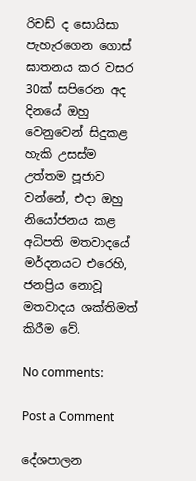රිචඩ් ද සොයිසා පැහැරගෙන ගොස් ඝාතනය කර වසර 30ක් සපිරෙන අද දිනයේ ඔහු වෙනුවෙන් සිදුකළ හැකි උසස්ම උත්තම පූජාව වන්නේ, එදා ඔහු නියෝජනය කළ අධිපති මතවාදයේ මර්දනයට එරෙහි, ජනප්‍රිය නොවූ මතවාදය ශක්තිමත් කිරීම වේ.

No comments:

Post a Comment

දේශපාලන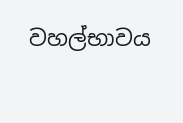වහල්භාවය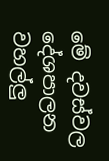මේ දවස්වල දේශපාලන වහල්ලු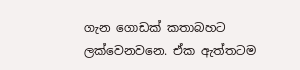ගැන ගොඩක් කතාබහට ලක්වෙනවනෙ. ඒක ඇත්තටම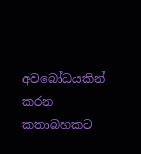අවබෝධයකින් කරන කතාබහකට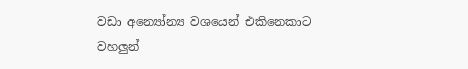වඩා අන්‍යෝන්‍ය වශයෙන් එකිනෙකාට වහලුන්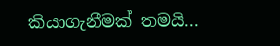කියාගැනීමක් තමයි...